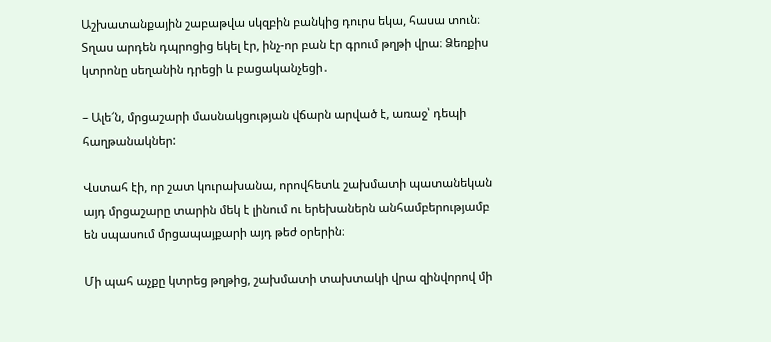Աշխատանքային շաբաթվա սկզբին բանկից դուրս եկա, հասա տուն։ Տղաս արդեն դպրոցից եկել էր, ինչ-որ բան էր գրում թղթի վրա։ Ձեռքիս կտրոնը սեղանին դրեցի և բացականչեցի․

– Ալե՜ն, մրցաշարի մասնակցության վճարն արված է, առաջ՝ դեպի հաղթանակներ:

Վստահ էի, որ շատ կուրախանա, որովհետև շախմատի պատանեկան այդ մրցաշարը տարին մեկ է լինում ու երեխաներն անհամբերությամբ են սպասում մրցապայքարի այդ թեժ օրերին։

Մի պահ աչքը կտրեց թղթից, շախմատի տախտակի վրա զինվորով մի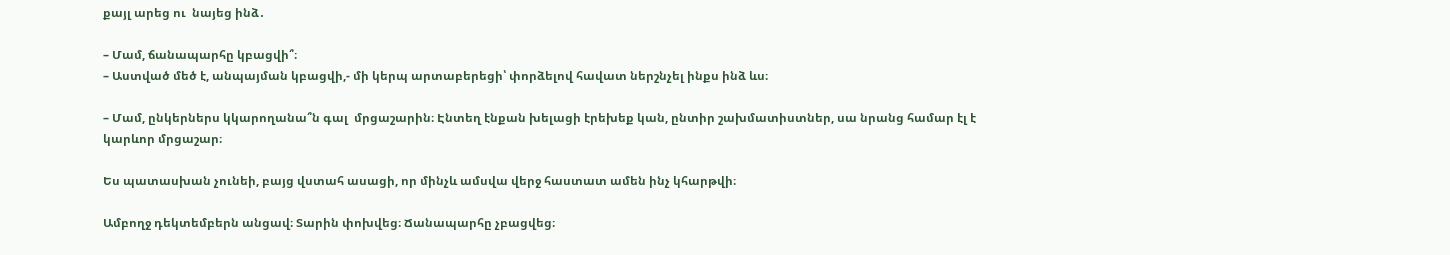քայլ արեց ու  նայեց ինձ․

– Մամ, ճանապարհը կբացվի՞։
– Աստված մեծ է, անպայման կբացվի,- մի կերպ արտաբերեցի՝ փորձելով հավատ ներշնչել ինքս ինձ ևս։

– Մամ, ընկերներս կկարողանա՞ն գալ  մրցաշարին։ Էնտեղ էնքան խելացի էրեխեք կան, ընտիր շախմատիստներ, սա նրանց համար էլ է կարևոր մրցաշար։

Ես պատասխան չունեի, բայց վստահ ասացի, որ մինչև ամսվա վերջ հաստատ ամեն ինչ կհարթվի։

Ամբողջ դեկտեմբերն անցավ։ Տարին փոխվեց։ Ճանապարհը չբացվեց։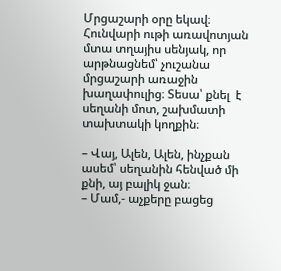Մրցաշարի օրը եկավ։ Հունվարի ութի առավոտյան մտա տղայիս սենյակ, որ արթնացնեմ՝ չուշանա մրցաշարի առաջին խաղափուլից։ Տեսա՝ քնել  է սեղանի մոտ, շախմատի տախտակի կողքին։

– Վայ, Ալեն, Ալեն, ինչքան ասեմ՝ սեղանին հենված մի քնի, այ բալիկ ջան։
– Մամ,- աչքերը բացեց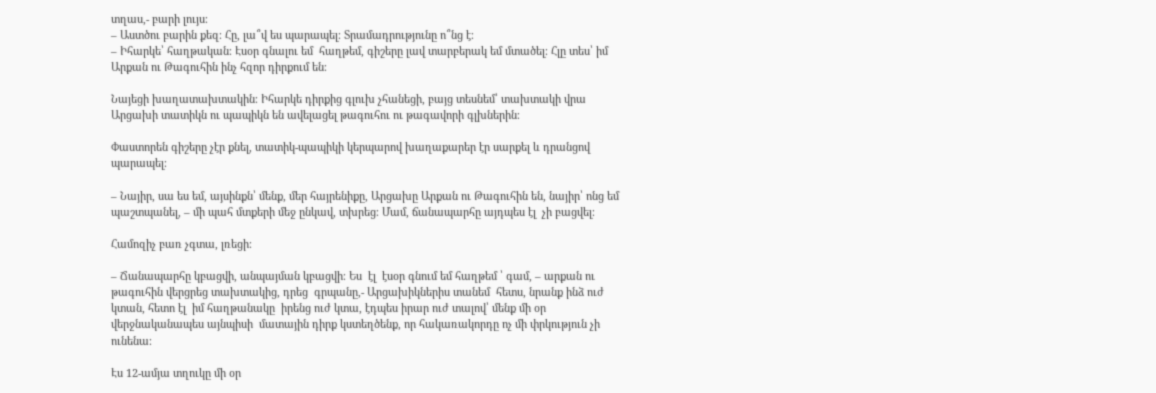տղաս,- բարի լույս։
– Աստծու բարին քեզ։ Հը, լա՞վ ես պարապել։ Տրամադրությունը ո՞նց է։
– Իհարկե՝ հաղթական։ Էսօր գնալու եմ  հաղթեմ, գիշերը լավ տարբերակ եմ մտածել։ Հլը տես՝ իմ  Արքան ու Թագուհին ինչ հզոր դիրքում են։

Նայեցի խաղատախտակին։ Իհարկե դիրքից գլուխ չհանեցի, բայց տեսնեմ՝ տախտակի վրա Արցախի տատիկն ու պապիկն են ավելացել թագուհու ու թագավորի գլխներին։

Փաստորեն գիշերը չէր քնել, տատիկ-պապիկի կերպարով խաղաքարեր էր սարքել և դրանցով պարապել։

– Նայիր, սա ես եմ, այսինքն՝ մենք, մեր հայրենիքը, Արցախը Արքան ու Թագուհին են, նայիր՝ ոնց եմ պաշտպանել, – մի պահ մտքերի մեջ ընկավ, տխրեց։ Մամ, ճանապարհը այդպես էլ  չի բացվել։

Համոզիչ բառ չգտա, լռեցի։

– Ճանապարհը կբացվի, անպայման կբացվի։ Ես  էլ  էսօր գնում եմ հաղթեմ ՝ գամ, – արքան ու թագուհին վերցրեց տախտակից, դրեց  գրպանը,- Արցախիկներիս տանեմ  հետս, նրանք ինձ ուժ կտան, հետո էլ  իմ հաղթանակը  իրենց ուժ կտա, էդպես իրար ուժ տալով՝ մենք մի օր վերջնականապես այնպիսի  մատային դիրք կստեղծենք, որ հակառակորդը ոչ մի փրկություն չի ունենա։

Էս 12-ամյա տղուկը մի օր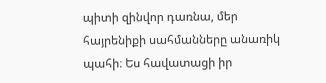պիտի զինվոր դառնա, մեր հայրենիքի սահմանները անառիկ պահի։ Ես հավատացի իր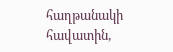հաղթանակի հավատին,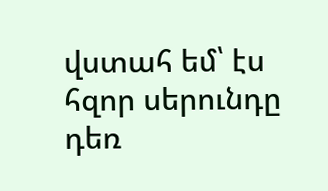վստահ եմ՝ էս հզոր սերունդը դեռ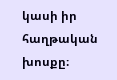կասի իր հաղթական խոսքը։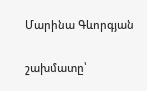Մարինա Գևորգյան

շախմատը՝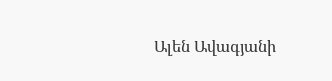Ալեն Ավագյանի